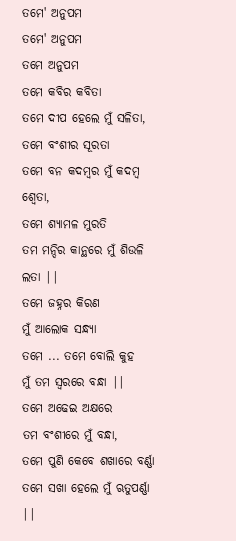ତମେ' ଅନୁପମ
ତମେ' ଅନୁପମ
ତମେ ଅନୁପମ
ତମେ କବିର କବିତା
ତମେ ଦୀପ ହେଲେ ମୁଁ ସଳିତା,
ତମେ ବଂଶୀର ସୂରତା
ତମେ ବନ କଦମ୍ବର ମୁଁ କଦମ୍ବ ଶ୍ଵେତା,
ତମେ ଶ୍ୟାମଳ ମୁରତି
ତମ ମନ୍ଦିର କାନ୍ଥରେ ମୁଁ ଶିଉଳି ଲତା ||
ତମେ ଜହ୍ନର କିରଣ
ମୁଁ ଆଲୋକ ସନ୍ଧ୍ୟା
ତମେ ... ତମେ ବୋଲି କୁହ
ମୁଁ ତମ ସ୍ୱରରେ ବନ୍ଧା ||
ତମେ ଅଢେଇ ଅକ୍ଷରେ
ତମ ବଂଶୀରେ ମୁଁ ବନ୍ଧା,
ତମେ ପୁଣି କେବେ ଶଖାରେ ବର୍ଣ୍ଣା
ତମେ ସଖା ହେଲେ ମୁଁ ଋତୁପର୍ଣ୍ଣା ||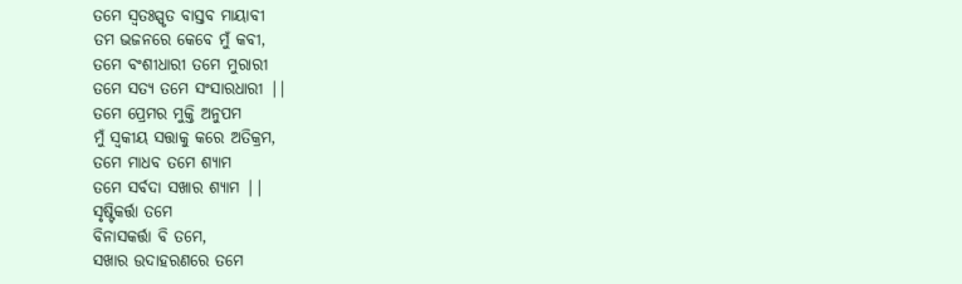ତମେ ସ୍ୱତଃସ୍ପୃତ ବାସ୍ତବ ମାୟାବୀ
ତମ ଭଜନରେ କେବେ ମୁଁ କବୀ,
ତମେ ବଂଶୀଧାରୀ ତମେ ମୁରାରୀ
ତମେ ସତ୍ୟ ତମେ ସଂସାରଧାରୀ ||
ତମେ ପ୍ରେମର ମୁକ୍ତି ଅନୁପମ
ମୁଁ ସ୍ୱକୀୟ ସତ୍ତାକୁ କରେ ଅତିକ୍ରମ,
ତମେ ମାଧବ ତମେ ଶ୍ୟାମ
ତମେ ସର୍ବଦା ସଖାର ଶ୍ୟାମ ||
ସୃଷ୍ଟିକର୍ତ୍ତା ତମେ
ବିନାସକର୍ତ୍ତା ବି ତମେ,
ସଖାର ଉଦାହରଣରେ ତମେ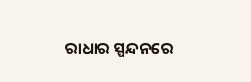ରାଧାର ସ୍ପନ୍ଦନରେ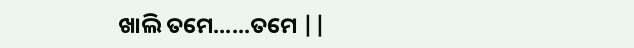ଖାଲି ତମେ......ତମେ ||